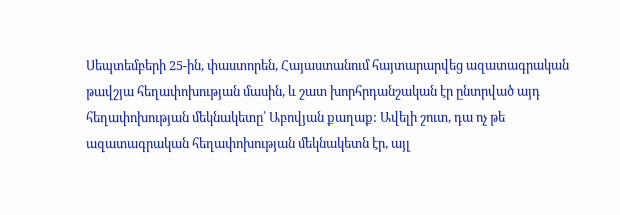Սեպտեմբերի 25-ին, փաստորեն, Հայաստանում հայտարարվեց ազատագրական թավշյա հեղափոխության մասին, և շատ խորհրդանշական էր ընտրված այդ հեղափոխության մեկնակետը՝ Աբովյան քաղաք: Ավելի շուտ, դա ոչ թե ազատագրական հեղափոխության մեկնակետն էր, այլ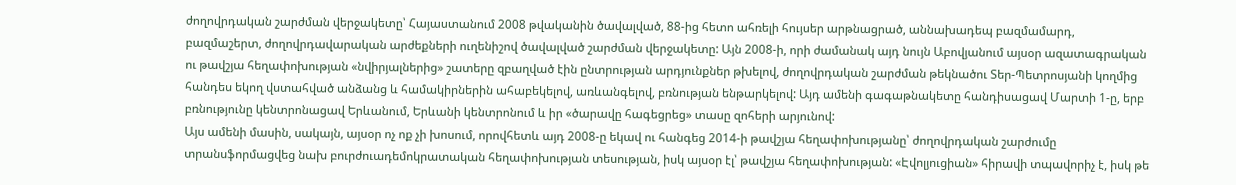ժողովրդական շարժման վերջակետը՝ Հայաստանում 2008 թվականին ծավալված, 88-ից հետո ահռելի հույսեր արթնացրած, աննախադեպ բազմամարդ, բազմաշերտ, ժողովրդավարական արժեքների ուղենիշով ծավալված շարժման վերջակետը: Այն 2008-ի, որի ժամանակ այդ նույն Աբովյանում այսօր ազատագրական ու թավշյա հեղափոխության «նվիրյալներից» շատերը զբաղված էին ընտրության արդյունքներ թխելով, ժողովրդական շարժման թեկնածու Տեր-Պետրոսյանի կողմից հանդես եկող վստահված անձանց և համակիրներին ահաբեկելով, առևանգելով, բռնության ենթարկելով: Այդ ամենի գագաթնակետը հանդիսացավ Մարտի 1-ը, երբ բռնությունը կենտրոնացավ Երևանում, Երևանի կենտրոնում և իր «ծարավը հագեցրեց» տասը զոհերի արյունով:
Այս ամենի մասին, սակայն, այսօր ոչ ոք չի խոսում, որովհետև այդ 2008-ը եկավ ու հանգեց 2014-ի թավշյա հեղափոխությանը՝ ժողովրդական շարժումը տրանսֆորմացվեց նախ բուրժուադեմոկրատական հեղափոխության տեսության, իսկ այսօր էլ՝ թավշյա հեղափոխության: «Էվոլյուցիան» հիրավի տպավորիչ է, իսկ թե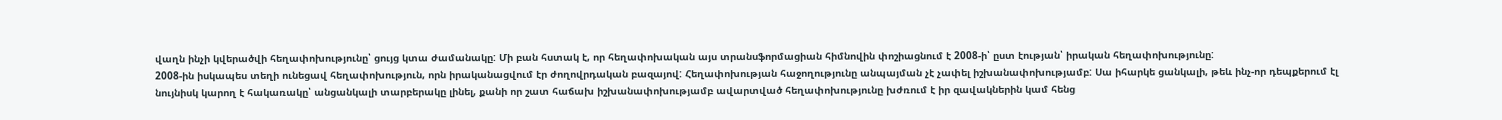վաղն ինչի կվերածվի հեղափոխությունը՝ ցույց կտա ժամանակը: Մի բան հստակ է, որ հեղափոխական այս տրանսֆորմացիան հիմնովին փոշիացնում է 2008-ի՝ ըստ էության՝ իրական հեղափոխությունը:
2008-ին իսկապես տեղի ունեցավ հեղափոխություն, որն իրականացվում էր ժողովրդական բազայով: Հեղափոխության հաջողությունը անպայման չէ չափել իշխանափոխությամբ: Սա իհարկե ցանկալի, թեև ինչ-որ դեպքերում էլ նույնիսկ կարող է հակառակը՝ անցանկալի տարբերակը լինել, քանի որ շատ հաճախ իշխանափոխությամբ ավարտված հեղափոխությունը խժռում է իր զավակներին կամ հենց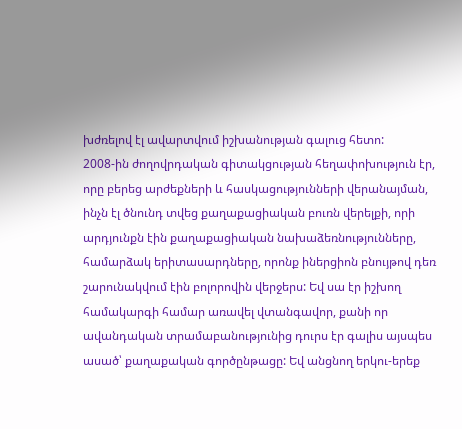խժռելով էլ ավարտվում իշխանության գալուց հետո:
2008-ին ժողովրդական գիտակցության հեղափոխություն էր, որը բերեց արժեքների և հասկացությունների վերանայման, ինչն էլ ծնունդ տվեց քաղաքացիական բուռն վերելքի, որի արդյունքն էին քաղաքացիական նախաձեռնությունները, համարձակ երիտասարդները, որոնք իներցիոն բնույթով դեռ շարունակվում էին բոլորովին վերջերս: Եվ սա էր իշխող համակարգի համար առավել վտանգավոր, քանի որ ավանդական տրամաբանությունից դուրս էր գալիս այսպես ասած՝ քաղաքական գործընթացը: Եվ անցնող երկու-երեք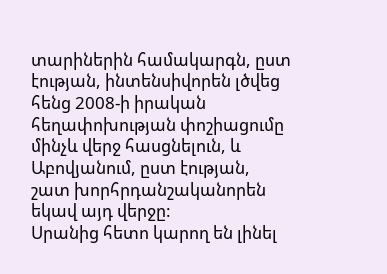տարիներին համակարգն, ըստ էության, ինտենսիվորեն լծվեց հենց 2008-ի իրական հեղափոխության փոշիացումը մինչև վերջ հասցնելուն, և Աբովյանում, ըստ էության, շատ խորհրդանշականորեն եկավ այդ վերջը:
Սրանից հետո կարող են լինել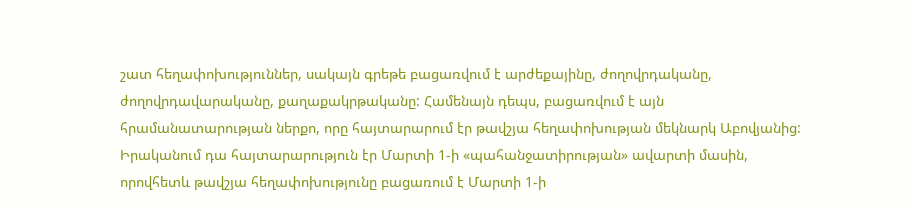շատ հեղափոխություններ, սակայն գրեթե բացառվում է արժեքայինը, ժողովրդականը, ժողովրդավարականը, քաղաքակրթականը: Համենայն դեպս, բացառվում է այն հրամանատարության ներքո, որը հայտարարում էր թավշյա հեղափոխության մեկնարկ Աբովյանից: Իրականում դա հայտարարություն էր Մարտի 1-ի «պահանջատիրության» ավարտի մասին, որովհետև թավշյա հեղափոխությունը բացառում է Մարտի 1-ի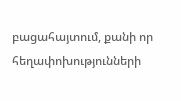բացահայտում, քանի որ հեղափոխությունների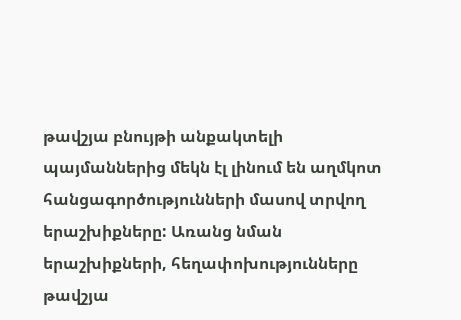թավշյա բնույթի անքակտելի պայմաններից մեկն էլ լինում են աղմկոտ հանցագործությունների մասով տրվող երաշխիքները: Առանց նման երաշխիքների, հեղափոխությունները թավշյա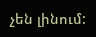չեն լինում: